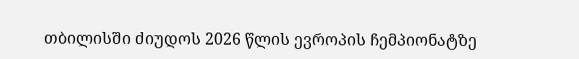თბილისში ძიუდოს 2026 წლის ევროპის ჩემპიონატზე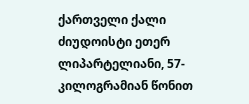ქართველი ქალი ძიუდოისტი ეთერ ლიპარტელიანი, 57-კილოგრამიან წონით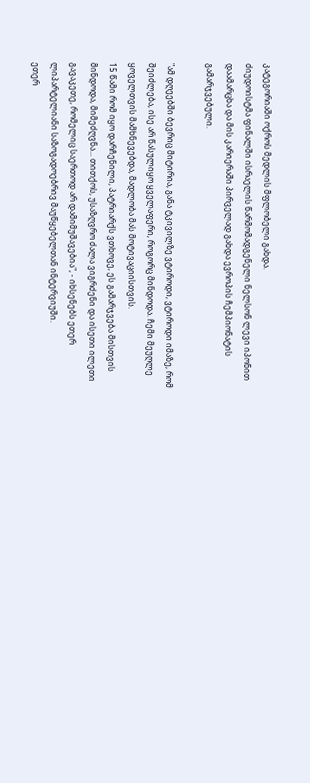კატეგორიაში ოქროს მედლის მფლობელი გახდა.
ძიუდოისტმა ფინალში ისრაელის წარმომადგენელი ნელსონ ლევი იპონით დაამარცხა და მის კარიერაში პირველად გახდა ევროპის ჩემპიონატის გამარჯვებული.

"ამ დღეებში ბევრიც მიტირია, განა ტკივილზე ვტიროდი, ვტიროდი იმაზე, რომ შეიძლება, ისე არ წასულიყო ყველაფერი, როგორც მინდოდა. ჩემი მეუღლე ყოველთვის მამხნევებდა, მადლობა მას მოტივაციისთვის.
15 წამი რომ იყო დარჩენილი, პატრიარქს ვთხოვე, ეს გამარჯვება მისთვის მინდოდა, მიმეძღვნა... თითქოს, უსაზღვრო ძალა ვიგრძენი და ისეთი ილეთი გავაკეთე, რომელიც საერთოდ არ დამიმუშავებია", - იხსენებს ეთერ ლიპარტელიანი საზოგადოებრივ მაუწყებელთან ინტერვიუში.
ეთერ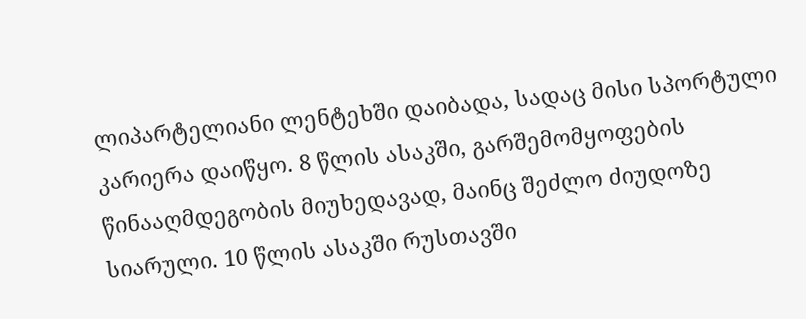ლიპარტელიანი ლენტეხში დაიბადა, სადაც მისი სპორტული კარიერა დაიწყო. 8 წლის ასაკში, გარშემომყოფების წინააღმდეგობის მიუხედავად, მაინც შეძლო ძიუდოზე სიარული. 10 წლის ასაკში რუსთავში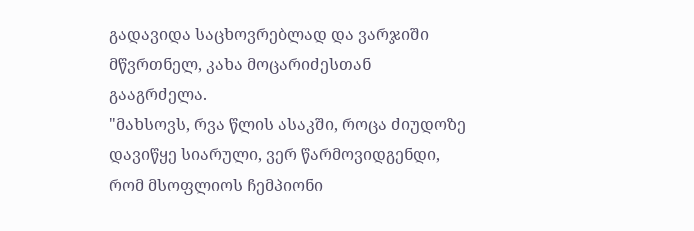გადავიდა საცხოვრებლად და ვარჯიში მწვრთნელ, კახა მოცარიძესთან გააგრძელა.
"მახსოვს, რვა წლის ასაკში, როცა ძიუდოზე დავიწყე სიარული, ვერ წარმოვიდგენდი, რომ მსოფლიოს ჩემპიონი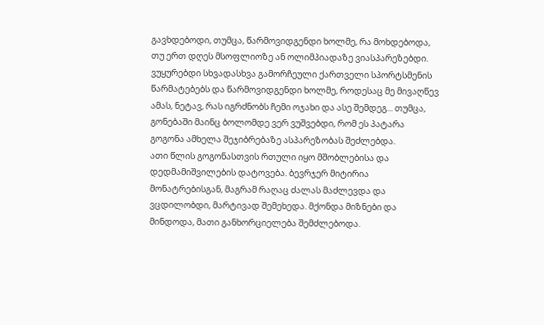გავხდებოდი, თუმცა, წარმოვიდგენდი ხოლმე, რა მოხდებოდა, თუ ერთ დღეს მსოფლიოზე ან ოლიმპიადაზე ვიასპარეზებდი. ვუყურებდი სხვადასხვა გამორჩეული ქართველი სპორტსმენის წარმატებებს და წარმოვიდგენდი ხოლმე, როდესაც მე მივაღწევ ამას, ნეტავ, რას იგრძნობს ჩემი ოჯახი და ასე შემდეგ... თუმცა, გონებაში მაინც ბოლომდე ვერ ვუშვებდი, რომ ეს პატარა გოგონა ამხელა შეჯიბრებაზე ასპარეზობას შეძლებდა.
ათი წლის გოგონასთვის რთული იყო მშობლებისა და დედმამიშვილების დატოვება. ბევრჯერ მიტირია მონატრებისგან, მაგრამ რაღაც ძალას მაძლევდა და ვცდილობდი, მარტივად შემეხედა. მქონდა მიზნები და მინდოდა, მათი განხორციელება შემძლებოდა.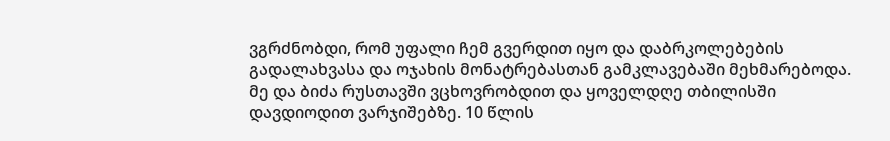ვგრძნობდი, რომ უფალი ჩემ გვერდით იყო და დაბრკოლებების გადალახვასა და ოჯახის მონატრებასთან გამკლავებაში მეხმარებოდა.
მე და ბიძა რუსთავში ვცხოვრობდით და ყოველდღე თბილისში დავდიოდით ვარჯიშებზე. 10 წლის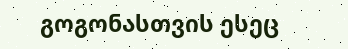გოგონასთვის ესეც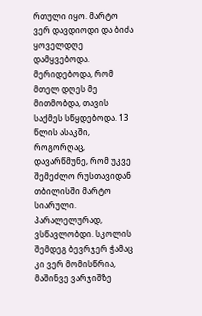რთული იყო. მარტო ვერ დავდიოდი და ბიძა ყოველდღე დამყვებოდა. მერიდებოდა, რომ მთელ დღეს მე მითმობდა, თავის საქმეს სწყდებოდა. 13 წლის ასაკში, როგორღაც, დავარწმუნე, რომ უკვე შემეძლო რუსთავიდან თბილისში მარტო სიარული. პარალელურად, ვსწავლობდი. სკოლის შემდეგ ბევრჯერ ჭამაც კი ვერ მომისწრია, მაშინვე ვარჯიშზე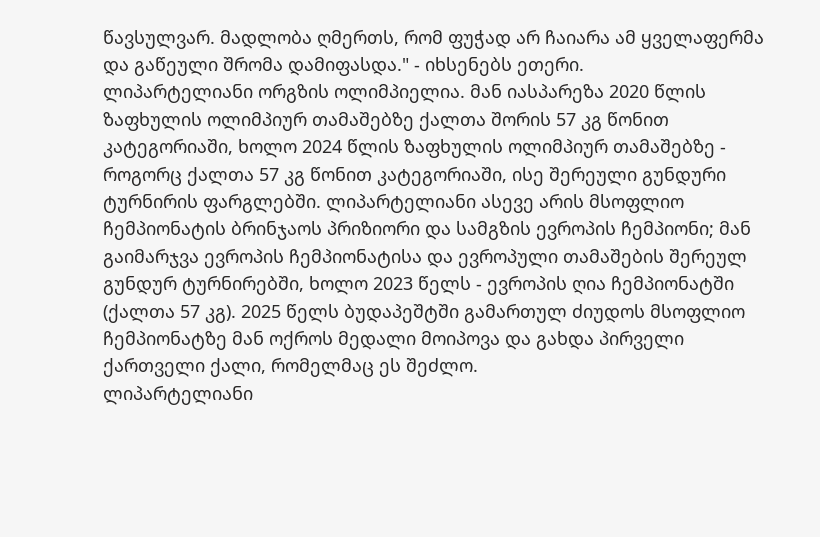წავსულვარ. მადლობა ღმერთს, რომ ფუჭად არ ჩაიარა ამ ყველაფერმა და გაწეული შრომა დამიფასდა." - იხსენებს ეთერი.
ლიპარტელიანი ორგზის ოლიმპიელია. მან იასპარეზა 2020 წლის ზაფხულის ოლიმპიურ თამაშებზე ქალთა შორის 57 კგ წონით კატეგორიაში, ხოლო 2024 წლის ზაფხულის ოლიმპიურ თამაშებზე - როგორც ქალთა 57 კგ წონით კატეგორიაში, ისე შერეული გუნდური ტურნირის ფარგლებში. ლიპარტელიანი ასევე არის მსოფლიო ჩემპიონატის ბრინჯაოს პრიზიორი და სამგზის ევროპის ჩემპიონი; მან გაიმარჯვა ევროპის ჩემპიონატისა და ევროპული თამაშების შერეულ გუნდურ ტურნირებში, ხოლო 2023 წელს - ევროპის ღია ჩემპიონატში (ქალთა 57 კგ). 2025 წელს ბუდაპეშტში გამართულ ძიუდოს მსოფლიო ჩემპიონატზე მან ოქროს მედალი მოიპოვა და გახდა პირველი ქართველი ქალი, რომელმაც ეს შეძლო.
ლიპარტელიანი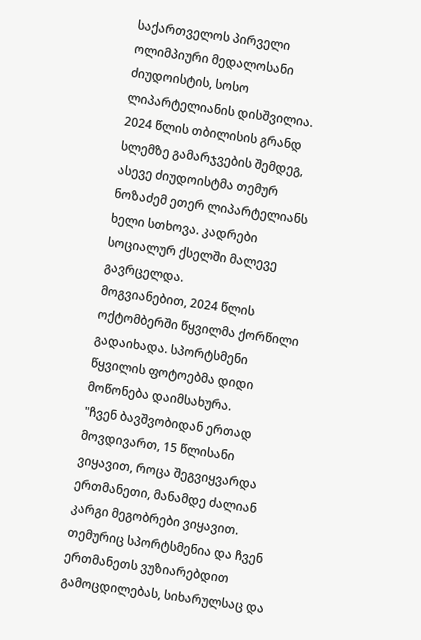საქართველოს პირველი ოლიმპიური მედალოსანი ძიუდოისტის, სოსო ლიპარტელიანის დისშვილია.
2024 წლის თბილისის გრანდ სლემზე გამარჯვების შემდეგ, ასევე ძიუდოისტმა თემურ ნოზაძემ ეთერ ლიპარტელიანს ხელი სთხოვა. კადრები სოციალურ ქსელში მალევე გავრცელდა.
მოგვიანებით, 2024 წლის ოქტომბერში წყვილმა ქორწილი გადაიხადა. სპორტსმენი წყვილის ფოტოებმა დიდი მოწონება დაიმსახურა.
"ჩვენ ბავშვობიდან ერთად მოვდივართ, 15 წლისანი ვიყავით, როცა შეგვიყვარდა ერთმანეთი, მანამდე ძალიან კარგი მეგობრები ვიყავით. თემურიც სპორტსმენია და ჩვენ ერთმანეთს ვუზიარებდით გამოცდილებას, სიხარულსაც და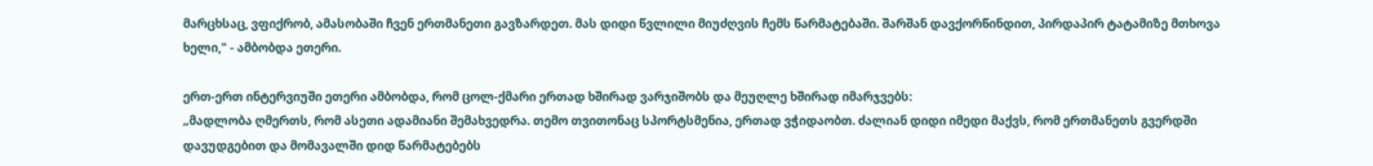მარცხსაც, ვფიქრობ, ამასობაში ჩვენ ერთმანეთი გავზარდეთ. მას დიდი წვლილი მიუძღვის ჩემს წარმატებაში. შარშან დავქორწინდით, პირდაპირ ტატამიზე მთხოვა ხელი," - ამბობდა ეთერი.

ერთ-ერთ ინტერვიუში ეთერი ამბობდა, რომ ცოლ-ქმარი ერთად ხშირად ვარჯიშობს და მეუღლე ხშირად იმარჯვებს:
„მადლობა ღმერთს, რომ ასეთი ადამიანი შემახვედრა. თემო თვითონაც სპორტსმენია, ერთად ვჭიდაობთ. ძალიან დიდი იმედი მაქვს, რომ ერთმანეთს გვერდში დავუდგებით და მომავალში დიდ წარმატებებს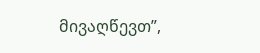მივაღწევთ”,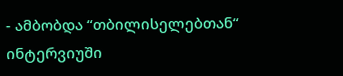- ამბობდა “თბილისელებთან“ ინტერვიუში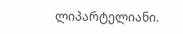ლიპარტელიანი.